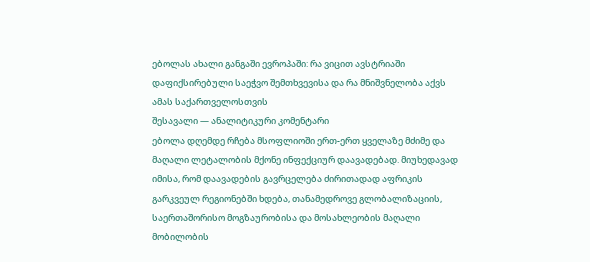ებოლას ახალი განგაში ევროპაში: რა ვიცით ავსტრიაში დაფიქსირებული საეჭვო შემთხვევისა და რა მნიშვნელობა აქვს ამას საქართველოსთვის
შესავალი — ანალიტიკური კომენტარი
ებოლა დღემდე რჩება მსოფლიოში ერთ-ერთ ყველაზე მძიმე და მაღალი ლეტალობის მქონე ინფექციურ დაავადებად. მიუხედავად იმისა, რომ დაავადების გავრცელება ძირითადად აფრიკის გარკვეულ რეგიონებში ხდება, თანამედროვე გლობალიზაციის, საერთაშორისო მოგზაურობისა და მოსახლეობის მაღალი მობილობის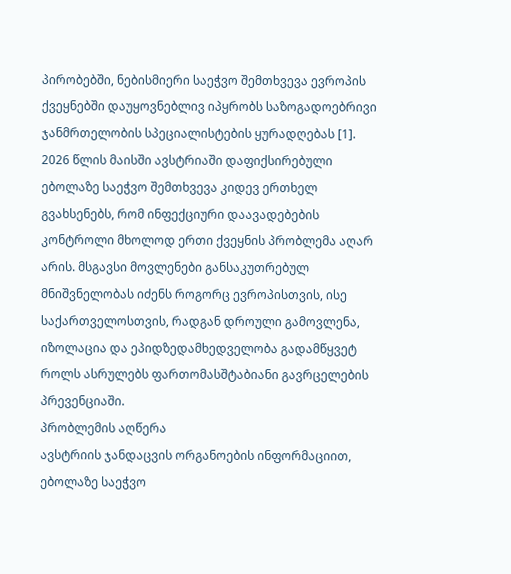პირობებში, ნებისმიერი საეჭვო შემთხვევა ევროპის ქვეყნებში დაუყოვნებლივ იპყრობს საზოგადოებრივი ჯანმრთელობის სპეციალისტების ყურადღებას [1].
2026 წლის მაისში ავსტრიაში დაფიქსირებული ებოლაზე საეჭვო შემთხვევა კიდევ ერთხელ გვახსენებს, რომ ინფექციური დაავადებების კონტროლი მხოლოდ ერთი ქვეყნის პრობლემა აღარ არის. მსგავსი მოვლენები განსაკუთრებულ მნიშვნელობას იძენს როგორც ევროპისთვის, ისე საქართველოსთვის, რადგან დროული გამოვლენა, იზოლაცია და ეპიდზედამხედველობა გადამწყვეტ როლს ასრულებს ფართომასშტაბიანი გავრცელების პრევენციაში.
პრობლემის აღწერა
ავსტრიის ჯანდაცვის ორგანოების ინფორმაციით, ებოლაზე საეჭვო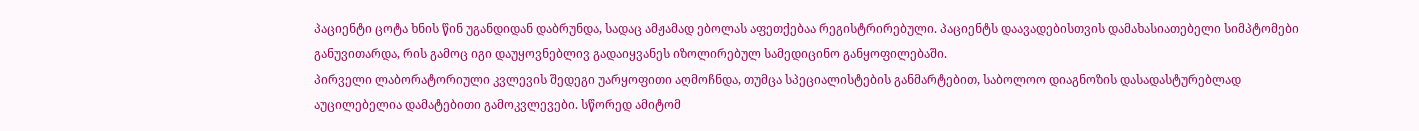პაციენტი ცოტა ხნის წინ უგანდიდან დაბრუნდა, სადაც ამჟამად ებოლას აფეთქებაა რეგისტრირებული. პაციენტს დაავადებისთვის დამახასიათებელი სიმპტომები განუვითარდა, რის გამოც იგი დაუყოვნებლივ გადაიყვანეს იზოლირებულ სამედიცინო განყოფილებაში.
პირველი ლაბორატორიული კვლევის შედეგი უარყოფითი აღმოჩნდა, თუმცა სპეციალისტების განმარტებით, საბოლოო დიაგნოზის დასადასტურებლად აუცილებელია დამატებითი გამოკვლევები. სწორედ ამიტომ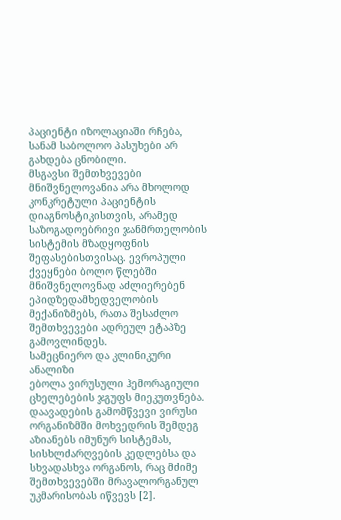პაციენტი იზოლაციაში რჩება, სანამ საბოლოო პასუხები არ გახდება ცნობილი.
მსგავსი შემთხვევები მნიშვნელოვანია არა მხოლოდ კონკრეტული პაციენტის დიაგნოსტიკისთვის, არამედ საზოგადოებრივი ჯანმრთელობის სისტემის მზადყოფნის შეფასებისთვისაც. ევროპული ქვეყნები ბოლო წლებში მნიშვნელოვნად აძლიერებენ ეპიდზედამხედველობის მექანიზმებს, რათა შესაძლო შემთხვევები ადრეულ ეტაპზე გამოვლინდეს.
სამეცნიერო და კლინიკური ანალიზი
ებოლა ვირუსული ჰემორაგიული ცხელებების ჯგუფს მიეკუთვნება. დაავადების გამომწვევი ვირუსი ორგანიზმში მოხვედრის შემდეგ აზიანებს იმუნურ სისტემას, სისხლძარღვების კედლებსა და სხვადასხვა ორგანოს, რაც მძიმე შემთხვევებში მრავალორგანულ უკმარისობას იწვევს [2].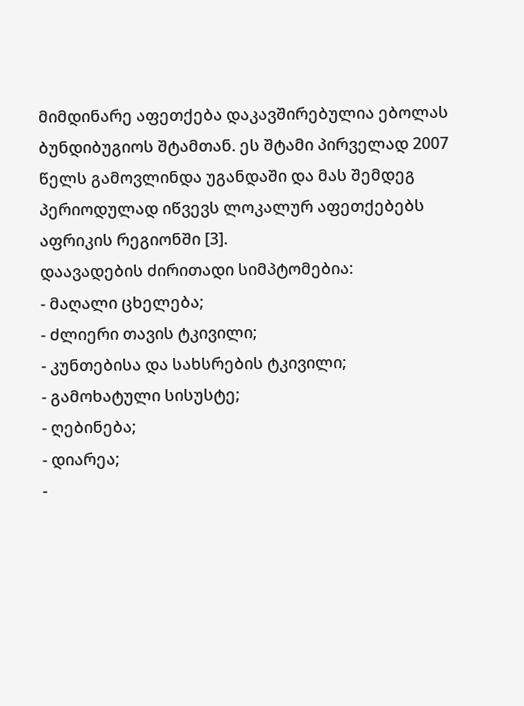მიმდინარე აფეთქება დაკავშირებულია ებოლას ბუნდიბუგიოს შტამთან. ეს შტამი პირველად 2007 წელს გამოვლინდა უგანდაში და მას შემდეგ პერიოდულად იწვევს ლოკალურ აფეთქებებს აფრიკის რეგიონში [3].
დაავადების ძირითადი სიმპტომებია:
- მაღალი ცხელება;
- ძლიერი თავის ტკივილი;
- კუნთებისა და სახსრების ტკივილი;
- გამოხატული სისუსტე;
- ღებინება;
- დიარეა;
-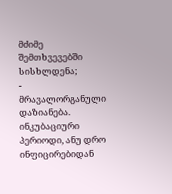მძიმე შემთხვევებში სისხლდენა;
- მრავალორგანული დაზიანება.
ინკუბაციური პერიოდი, ანუ დრო ინფიცირებიდან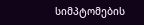სიმპტომების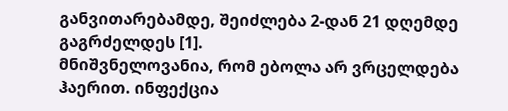განვითარებამდე, შეიძლება 2-დან 21 დღემდე გაგრძელდეს [1].
მნიშვნელოვანია, რომ ებოლა არ ვრცელდება ჰაერით. ინფექცია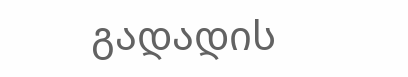გადადის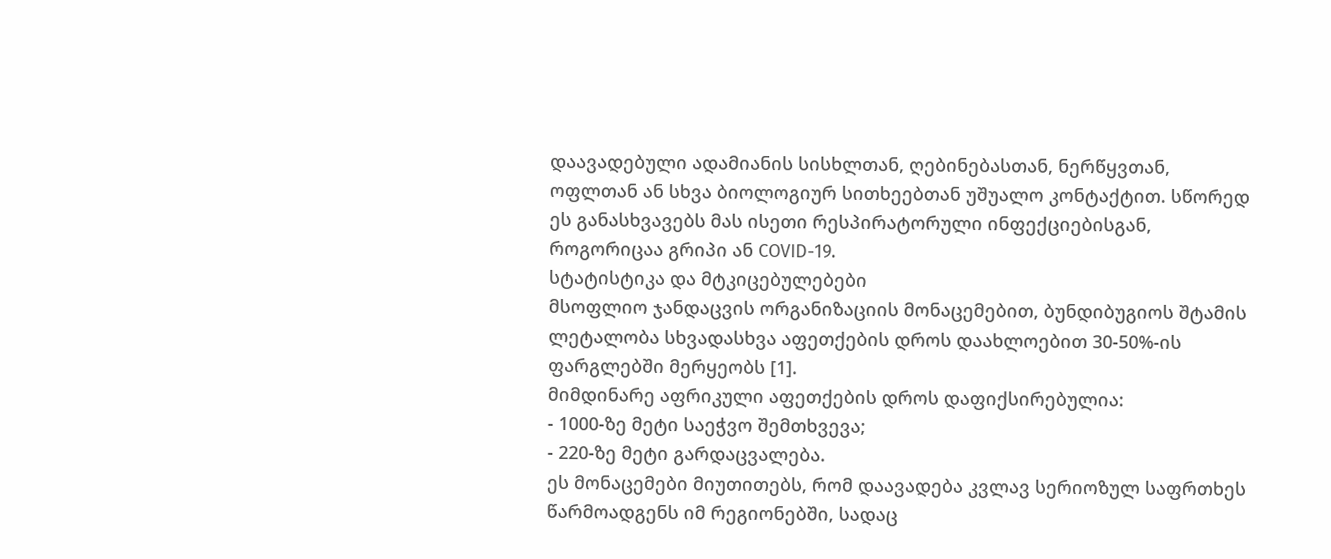დაავადებული ადამიანის სისხლთან, ღებინებასთან, ნერწყვთან, ოფლთან ან სხვა ბიოლოგიურ სითხეებთან უშუალო კონტაქტით. სწორედ ეს განასხვავებს მას ისეთი რესპირატორული ინფექციებისგან, როგორიცაა გრიპი ან COVID-19.
სტატისტიკა და მტკიცებულებები
მსოფლიო ჯანდაცვის ორგანიზაციის მონაცემებით, ბუნდიბუგიოს შტამის ლეტალობა სხვადასხვა აფეთქების დროს დაახლოებით 30-50%-ის ფარგლებში მერყეობს [1].
მიმდინარე აფრიკული აფეთქების დროს დაფიქსირებულია:
- 1000-ზე მეტი საეჭვო შემთხვევა;
- 220-ზე მეტი გარდაცვალება.
ეს მონაცემები მიუთითებს, რომ დაავადება კვლავ სერიოზულ საფრთხეს წარმოადგენს იმ რეგიონებში, სადაც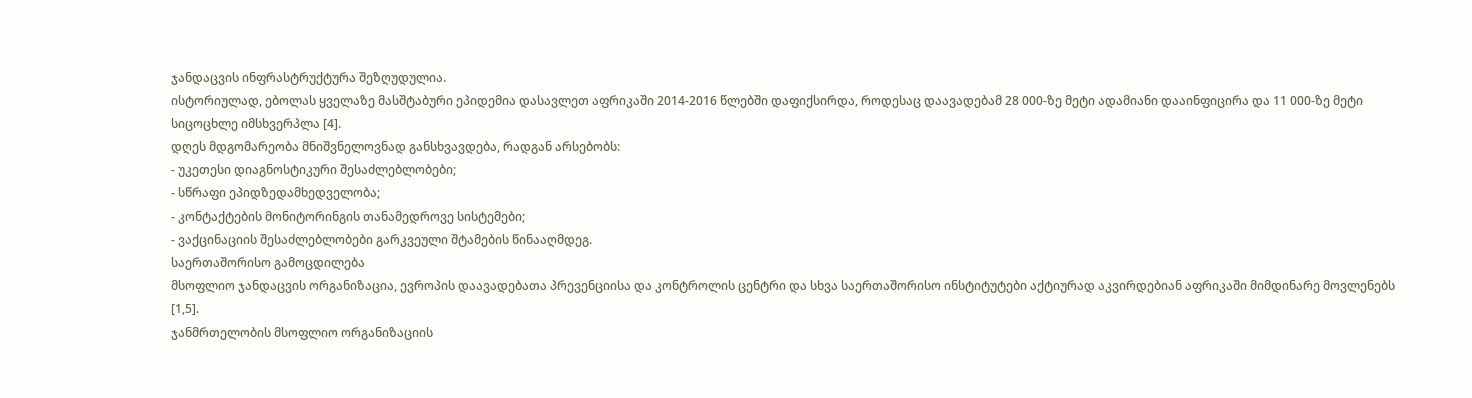ჯანდაცვის ინფრასტრუქტურა შეზღუდულია.
ისტორიულად, ებოლას ყველაზე მასშტაბური ეპიდემია დასავლეთ აფრიკაში 2014-2016 წლებში დაფიქსირდა, როდესაც დაავადებამ 28 000-ზე მეტი ადამიანი დააინფიცირა და 11 000-ზე მეტი სიცოცხლე იმსხვერპლა [4].
დღეს მდგომარეობა მნიშვნელოვნად განსხვავდება, რადგან არსებობს:
- უკეთესი დიაგნოსტიკური შესაძლებლობები;
- სწრაფი ეპიდზედამხედველობა;
- კონტაქტების მონიტორინგის თანამედროვე სისტემები;
- ვაქცინაციის შესაძლებლობები გარკვეული შტამების წინააღმდეგ.
საერთაშორისო გამოცდილება
მსოფლიო ჯანდაცვის ორგანიზაცია, ევროპის დაავადებათა პრევენციისა და კონტროლის ცენტრი და სხვა საერთაშორისო ინსტიტუტები აქტიურად აკვირდებიან აფრიკაში მიმდინარე მოვლენებს [1,5].
ჯანმრთელობის მსოფლიო ორგანიზაციის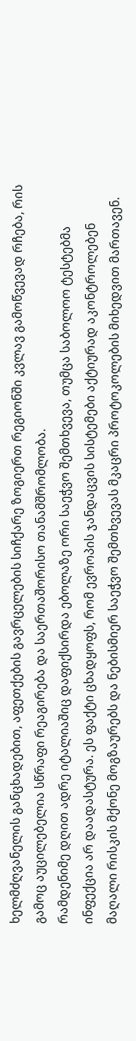ხელმძღვანელის განცხადებით, აფეთქების გავრცელების სიჩქარე ზოგიერთ რეგიონში კვლავ გამოწვევად რჩება, რის გამოც აუცილებელია სწრაფი რეაგირება და საერთაშორისო თანამშრომლობა.
რამდენიმე დღით ადრე იტალიაშიც დაფიქსირდა ებოლაზე ორი საეჭვო შემთხვევა, თუმცა საბოლოო ტესტებმა ინფექცია არ დაადასტურა. ეს ფაქტი ცხადყოფს, რომ ევროპის ჯანდაცვის სისტემები აქტიურად აკონტროლებენ მაღალი რისკის მქონე მოგზაურებს და ნებისმიერ საეჭვო შემთხვევას მკაცრი პროტოკოლების მიხედვით მართავენ.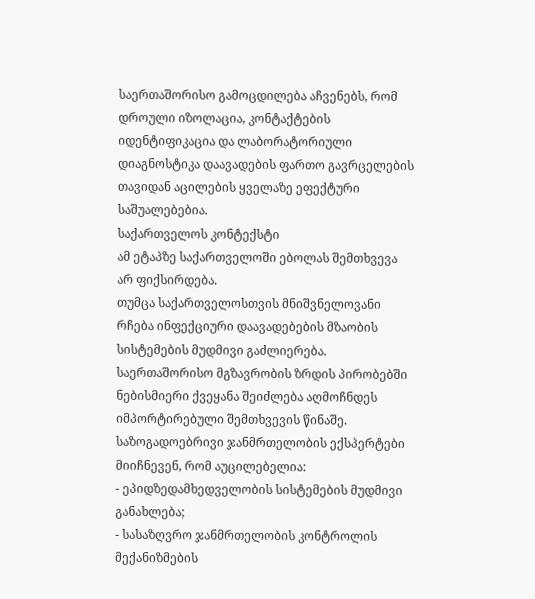საერთაშორისო გამოცდილება აჩვენებს, რომ დროული იზოლაცია, კონტაქტების იდენტიფიკაცია და ლაბორატორიული დიაგნოსტიკა დაავადების ფართო გავრცელების თავიდან აცილების ყველაზე ეფექტური საშუალებებია.
საქართველოს კონტექსტი
ამ ეტაპზე საქართველოში ებოლას შემთხვევა არ ფიქსირდება.
თუმცა საქართველოსთვის მნიშვნელოვანი რჩება ინფექციური დაავადებების მზაობის სისტემების მუდმივი გაძლიერება. საერთაშორისო მგზავრობის ზრდის პირობებში ნებისმიერი ქვეყანა შეიძლება აღმოჩნდეს იმპორტირებული შემთხვევის წინაშე.
საზოგადოებრივი ჯანმრთელობის ექსპერტები მიიჩნევენ, რომ აუცილებელია:
- ეპიდზედამხედველობის სისტემების მუდმივი განახლება;
- სასაზღვრო ჯანმრთელობის კონტროლის მექანიზმების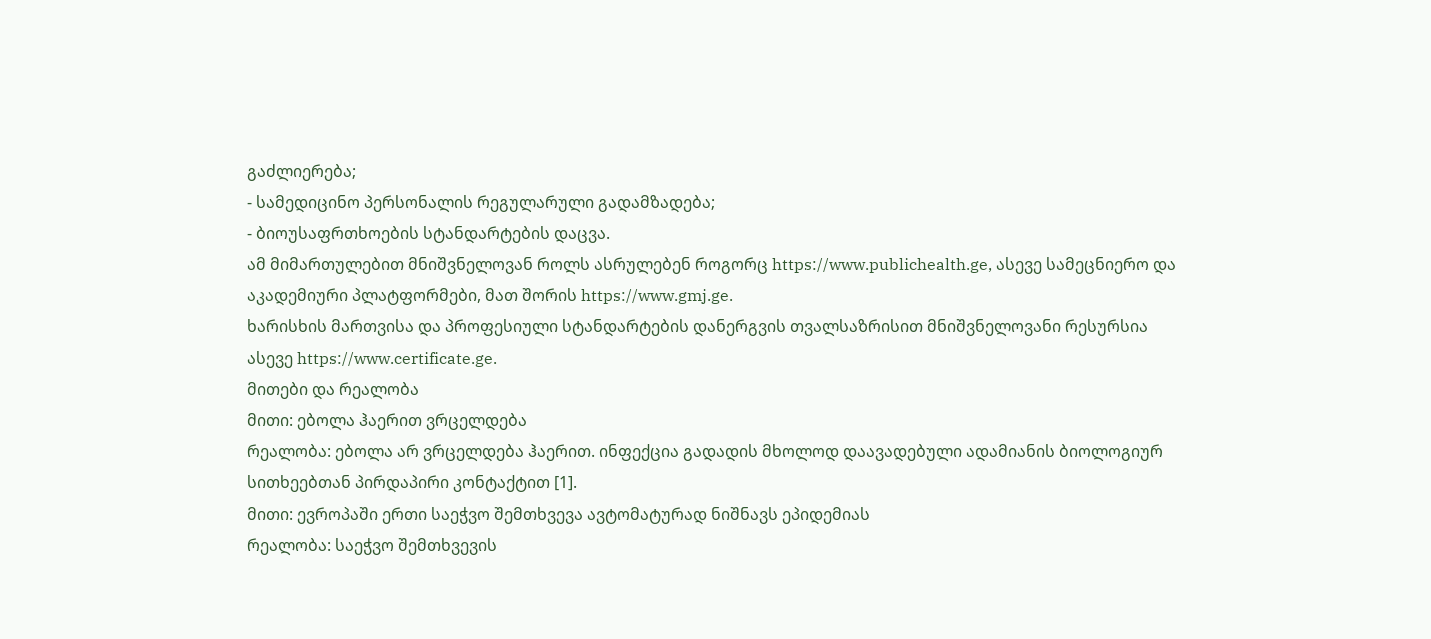გაძლიერება;
- სამედიცინო პერსონალის რეგულარული გადამზადება;
- ბიოუსაფრთხოების სტანდარტების დაცვა.
ამ მიმართულებით მნიშვნელოვან როლს ასრულებენ როგორც https://www.publichealth.ge, ასევე სამეცნიერო და აკადემიური პლატფორმები, მათ შორის https://www.gmj.ge.
ხარისხის მართვისა და პროფესიული სტანდარტების დანერგვის თვალსაზრისით მნიშვნელოვანი რესურსია ასევე https://www.certificate.ge.
მითები და რეალობა
მითი: ებოლა ჰაერით ვრცელდება
რეალობა: ებოლა არ ვრცელდება ჰაერით. ინფექცია გადადის მხოლოდ დაავადებული ადამიანის ბიოლოგიურ სითხეებთან პირდაპირი კონტაქტით [1].
მითი: ევროპაში ერთი საეჭვო შემთხვევა ავტომატურად ნიშნავს ეპიდემიას
რეალობა: საეჭვო შემთხვევის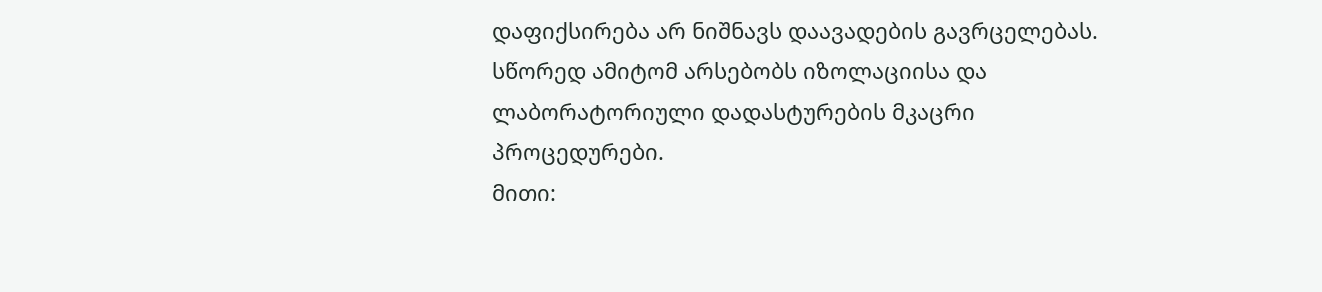დაფიქსირება არ ნიშნავს დაავადების გავრცელებას. სწორედ ამიტომ არსებობს იზოლაციისა და ლაბორატორიული დადასტურების მკაცრი პროცედურები.
მითი: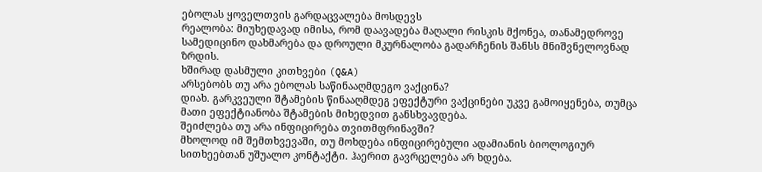ებოლას ყოველთვის გარდაცვალება მოსდევს
რეალობა: მიუხედავად იმისა, რომ დაავადება მაღალი რისკის მქონეა, თანამედროვე სამედიცინო დახმარება და დროული მკურნალობა გადარჩენის შანსს მნიშვნელოვნად ზრდის.
ხშირად დასმული კითხვები (Q&A)
არსებობს თუ არა ებოლას საწინააღმდეგო ვაქცინა?
დიახ. გარკვეული შტამების წინააღმდეგ ეფექტური ვაქცინები უკვე გამოიყენება, თუმცა მათი ეფექტიანობა შტამების მიხედვით განსხვავდება.
შეიძლება თუ არა ინფიცირება თვითმფრინავში?
მხოლოდ იმ შემთხვევაში, თუ მოხდება ინფიცირებული ადამიანის ბიოლოგიურ სითხეებთან უშუალო კონტაქტი. ჰაერით გავრცელება არ ხდება.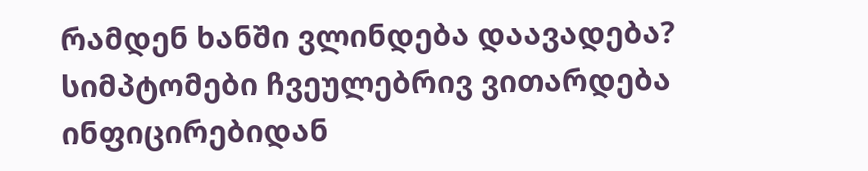რამდენ ხანში ვლინდება დაავადება?
სიმპტომები ჩვეულებრივ ვითარდება ინფიცირებიდან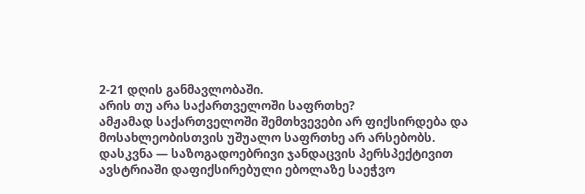2-21 დღის განმავლობაში.
არის თუ არა საქართველოში საფრთხე?
ამჟამად საქართველოში შემთხვევები არ ფიქსირდება და მოსახლეობისთვის უშუალო საფრთხე არ არსებობს.
დასკვნა — საზოგადოებრივი ჯანდაცვის პერსპექტივით
ავსტრიაში დაფიქსირებული ებოლაზე საეჭვო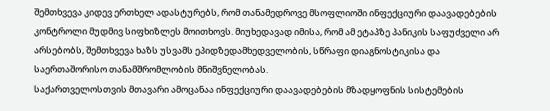შემთხვევა კიდევ ერთხელ ადასტურებს, რომ თანამედროვე მსოფლიოში ინფექციური დაავადებების კონტროლი მუდმივ სიფხიზლეს მოითხოვს. მიუხედავად იმისა, რომ ამ ეტაპზე პანიკის საფუძველი არ არსებობს, შემთხვევა ხაზს უსვამს ეპიდზედამხედველობის, სწრაფი დიაგნოსტიკისა და საერთაშორისო თანამშრომლობის მნიშვნელობას.
საქართველოსთვის მთავარი ამოცანაა ინფექციური დაავადებების მზადყოფნის სისტემების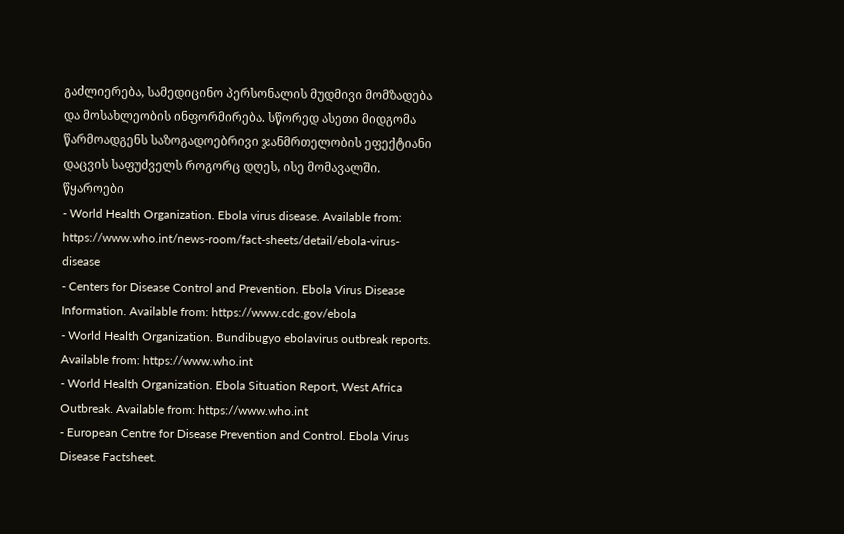გაძლიერება, სამედიცინო პერსონალის მუდმივი მომზადება და მოსახლეობის ინფორმირება. სწორედ ასეთი მიდგომა წარმოადგენს საზოგადოებრივი ჯანმრთელობის ეფექტიანი დაცვის საფუძველს როგორც დღეს, ისე მომავალში.
წყაროები
- World Health Organization. Ebola virus disease. Available from: https://www.who.int/news-room/fact-sheets/detail/ebola-virus-disease
- Centers for Disease Control and Prevention. Ebola Virus Disease Information. Available from: https://www.cdc.gov/ebola
- World Health Organization. Bundibugyo ebolavirus outbreak reports. Available from: https://www.who.int
- World Health Organization. Ebola Situation Report, West Africa Outbreak. Available from: https://www.who.int
- European Centre for Disease Prevention and Control. Ebola Virus Disease Factsheet.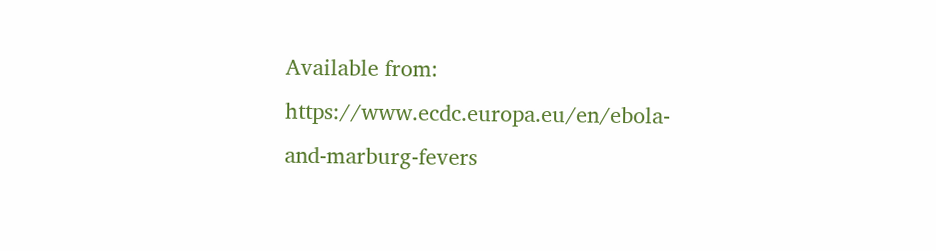Available from: https://www.ecdc.europa.eu/en/ebola-and-marburg-fevers